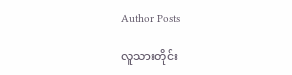Author Posts

လူသားတိုင်း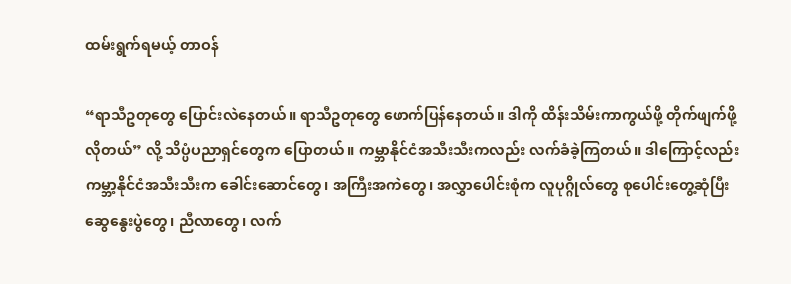ထမ်းရွက်ရမယ့် တာဝန်

“ရာသီဥတုတွေ ပြောင်းလဲနေတယ်။ ရာသီဥတုတွေ ဖောက်ပြန်နေတယ်။ ဒါကို ထိန်းသိမ်းကာကွယ်ဖို့ တိုက်ဖျက်ဖို့ လိုတယ်” လို့ သိပ္ပံပညာရှင်တွေက ပြောတယ်။ ကမ္ဘာနိုင်ငံအသီးသီးကလည်း လက်ခံခဲ့ကြတယ်။ ဒါကြောင့်လည်း ကမ္ဘာ့နိုင်ငံအသီးသီးက ခေါင်းဆောင်တွေ၊ အကြီးအကဲတွေ၊ အလွှာပေါင်းစုံက လူပုဂ္ဂိုလ်တွေ စုပေါင်းတွေ့ဆုံပြီး ဆွေနွေးပွဲတွေ၊ ညီလာတွေ၊ လက်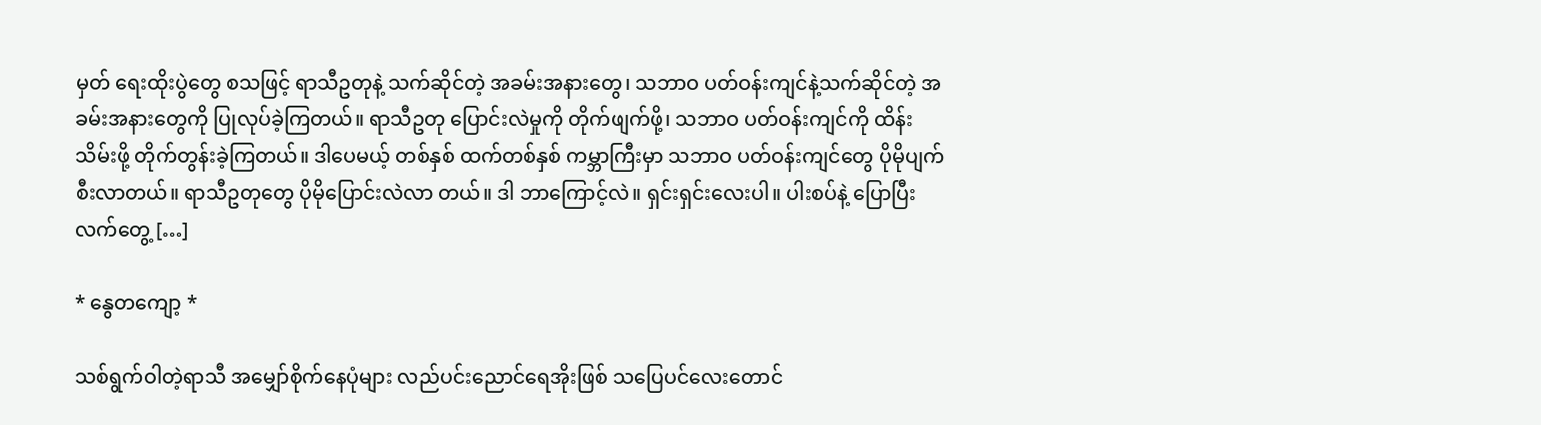မှတ် ရေးထိုးပွဲတွေ စသဖြင့် ရာသီဥတုနဲ့ သက်ဆိုင်တဲ့ အခမ်းအနားတွေ၊ သဘာဝ ပတ်ဝန်းကျင်နဲ့သက်ဆိုင်တဲ့ အခမ်းအနားတွေကို ပြုလုပ်ခဲ့ကြတယ်။ ရာသီဥတု ပြောင်းလဲမှုကို တိုက်ဖျက်ဖို့၊ သဘာဝ ပတ်ဝန်းကျင်ကို ထိန်းသိမ်းဖို့ တိုက်တွန်းခဲ့ကြတယ်။ ဒါပေမယ့် တစ်နှစ် ထက်တစ်နှစ် ကမ္ဘာကြီးမှာ သဘာဝ ပတ်ဝန်းကျင်တွေ ပိုမိုပျက်စီးလာတယ်။ ရာသီဥတုတွေ ပိုမိုပြောင်းလဲလာ တယ်။ ဒါ ဘာကြောင့်လဲ။ ရှင်းရှင်းလေးပါ။ ပါးစပ်နဲ့ ပြောပြီး လက်တွေ့ […]

* နွေတကျော့ *

သစ်ရွက်ဝါတဲ့ရာသီ အမျှော်စိုက်နေပုံများ လည်ပင်းညောင်ရေအိုးဖြစ် သပြေပင်လေးတောင်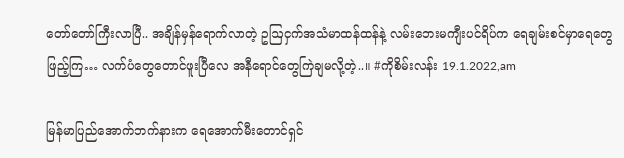တော်တော်ကြီးလာပြီ.. အချိန်မှန်ရောက်လာတဲ့ ဥဩငှက်အသံမာထန်ထန်နဲ့ လမ်းဘေးမကျီးပင်ရိပ်က ရေချမ်းစင်မှာရေတွေဖြည့်ကြ… လက်ပံတွေတောင်ဖူးပြီလေ အနီရောင်တွေကြဲချမလို့တဲ့..။ #ကိုစိမ်းလန်း 19.1.2022,am

မြန်မာပြည်အောက်ဘက်နားက ရေအောက်မီးတောင်ရှင်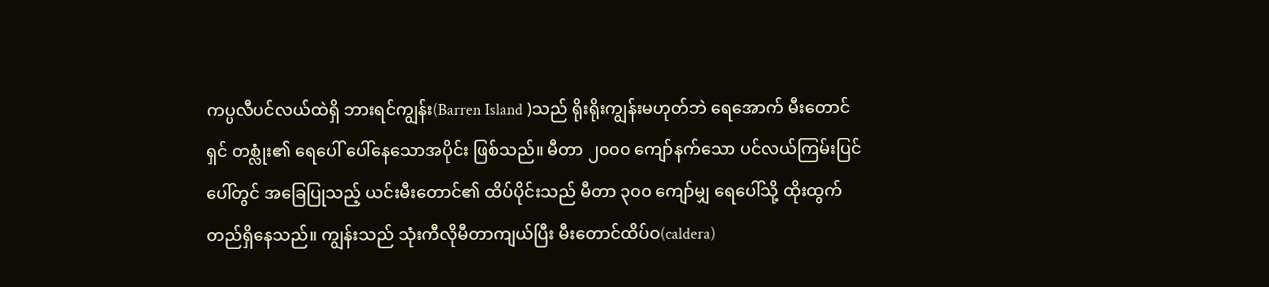ကပ္ပလီပင်လယ်ထဲရှိ ဘားရင်ကျွန်း(Barren Island )သည် ရိုးရိုးကျွန်းမဟုတ်ဘဲ ရေအောက် မီးတောင်ရှင် တစ္လုံး၏ ရေပေါ် ပေါ်နေသောအပိုင်း ဖြစ်သည်။ မီတာ ၂၀၀၀ ကျော်နက်သော ပင်လယ်ကြမ်းပြင်ပေါ်တွင် အခြေပြုသည့် ယင်းမီးတောင်၏ ထိပ်ပိုင်းသည် မီတာ ၃၀၀ ကျော်မျှ ရေပေါ်သို့ ထိုးထွက်တည်ရှိနေသည်။ ကျွန်းသည် သုံးကီလိုမီတာကျယ်ပြီး မီးတောင်ထိပ်ဝ(caldera)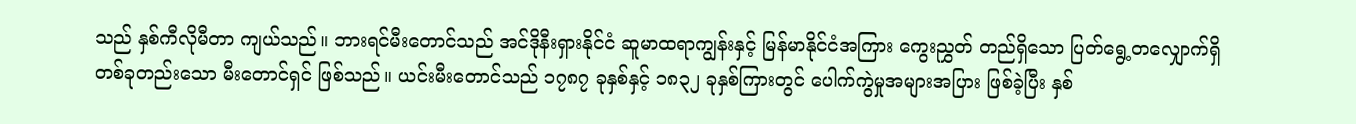သည် နှစ်ကီလိုမီတာ ကျယ်သည်။ ဘားရင်မီးတောင်သည် အင်ဒိုနီးရှားနိုင်ငံ ဆူမာထရာကျွန်းနှင့် မြန်မာနိုင်ငံအကြား ကွေးညွှတ် တည်ရှိသော ပြတ်ရွေ့တလျှောက်ရှိ တစ်ခုတည်းသော မီးတောင်ရှင် ဖြစ်သည်။ ယင်းမီးတောင်သည် ၁၇၈၇ ခုနှစ်နှင့် ၁၈၃၂ ခုနှစ်ကြားတွင် ပေါက်ကွဲမှုအများအပြား ဖြစ်ခဲ့ပြီး နှစ်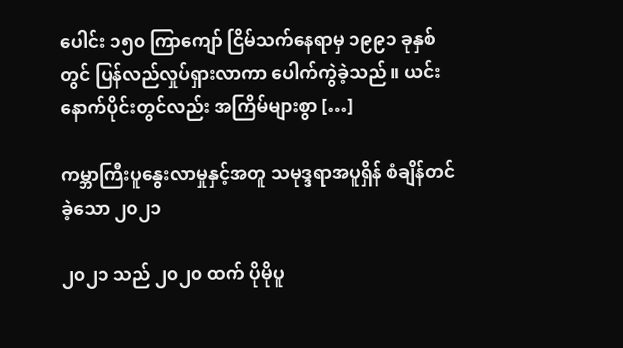ပေါင်း ၁၅၀ ကြာကျော် ငြိမ်သက်နေရာမှ ၁၉၉၁ ခုနှစ်တွင် ပြန်လည်လှုပ်ရှားလာကာ ပေါက်ကွဲခဲ့သည်။ ယင်းနောက်ပိုင်းတွင်လည်း အကြိမ်များစွာ […]

ကမ္ဘာကြီးပူနွေးလာမှုနှင့်အတူ သမုဒ္ဒရာအပူရှိန် စံချိန်တင်ခဲ့သော ၂၀၂၁

၂၀၂၁ သည် ၂၀၂၀ ထက် ပိုမိုပူ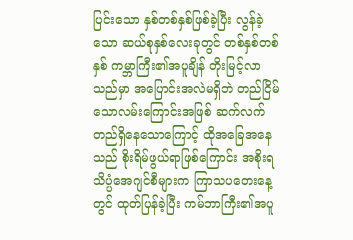ပြင်းသော နှစ်တစ်နှစ်ဖြစ်ခဲ့ပြီး လွန်ခဲ့သော ဆယ်စုနှစ်လေးခုတွင် တစ်နှစ်တစ်နှစ် ကမ္ဘာကြီး၏အပူချိန် တိုးမြင့်လာသည်မှာ အပြောင်းအလဲမရှိဘဲ တည်ငြိမ်သောလမ်းကြောင်းအဖြစ် ဆက်လက်တည်ရှိနေသောကြောင့် ထိုအခြေအနေသည် စိုးရိမ်ဖွယ်ရာဖြစ်ကြောင်း အစိုးရသိပ္ပံအေဂျင်စီများက ကြာသပတေးနေ့တွင် ထုတ်ပြန်ခဲ့ပြီး ကမ်ဘာကြီး၏အပူ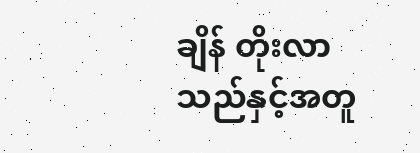ချိန် တိုးလာသည်နှင့်အတူ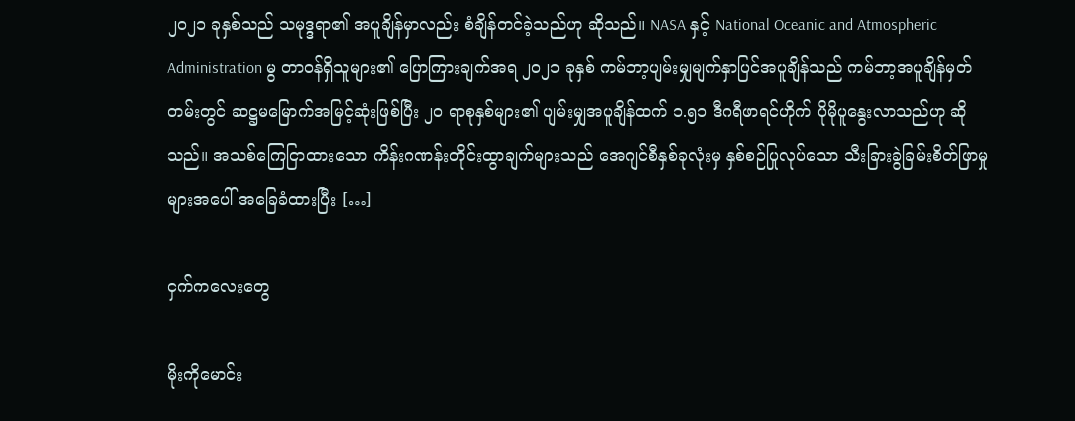၂၀၂၁ ခုနှစ်သည် သမုဒ္ဒရာ၏ အပူချိန်မှာလည်း စံချိန်တင်ခဲ့သည်ဟု ဆိုသည်။ NASA နှင့် National Oceanic and Atmospheric Administration မွ တာဝန်ရှိသူများ၏ ပြောကြားချက်အရ ၂၀၂၁ ခုနှစ် ကမ်ဘာ့ပျမ်းမျှမျက်နှာပြင်အပူချိန်သည် ကမ်ဘာ့အပူချိန်မှတ်တမ်းတွင် ဆဋ္ဌမမြောက်အမြင့်ဆုံးဖြစ်ပြီး ၂၀ ရာစုနှစ်များ၏ ပျမ်းမျှအပူချိန်ထက် ၁.၅၁ ဒီဂရီဖာရင်ဟိုက် ပိုမိုပူနွေးလာသည်ဟု ဆိုသည်။ အသစ်ကြေငြာထားသော ကိန်းဂဏန်းတိုင်းထွာချက်များသည် အေဂျင်စီနှစ်ခုလုံးမှ နှစ်စဉ်ပြုလုပ်သော သီးခြားခွဲခြမ်းစိတ်ဖြာမှုများအပေါ် အခြေခံထားပြီး […]

ငှက်ကလေးတွေ

မိုးကိုမောင်း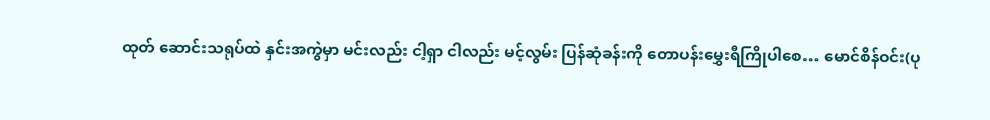ထုတ် ဆောင်းသရုပ်ထဲ နှင်းအကွဲမှာ မင်းလည်း ငါ့ရှာ ငါလည်း မင့်လွမ်း ပြန်ဆုံခန်းကို တောပန်းမွှေးရီကြိုပါစေ… မောင်စိန်ဝင်း(ပု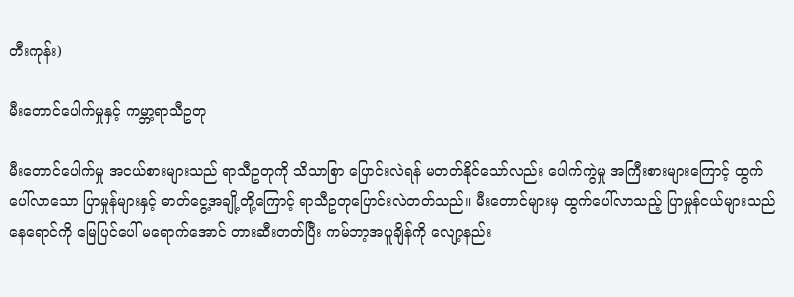တီးကုန်း)

မီးတောင်ပေါက်မှုနှင့် ကမ္ဘာ့ရာသီဥတု

မီးတောင်ပေါက်မှု အငယ်စားများသည် ရာသီဥတုကို သိသာစြာ ပြောင်းလဲရန် မတတ်နိုင်သော်လည်း ပေါက်ကွဲမှု အကြီးစားများကြောင့် ထွက်ပေါ်လာသော ပြာမှုန်များနှင့် ဓာတ်ငွေ့အချို့တို့ကြောင့် ရာသီဥတုပြောင်းလဲတတ်သည်။ မီးတောင်များမှ ထွက်ပေါ်လာသည့် ပြာမှုန်ငယ်များသည် နေရောင်ကို မြေပြင်ပေါ် မရောက်အောင် တားဆီးတတ်ပြီး ကမ်ဘာ့အပူချိန်ကို လျော့နည်း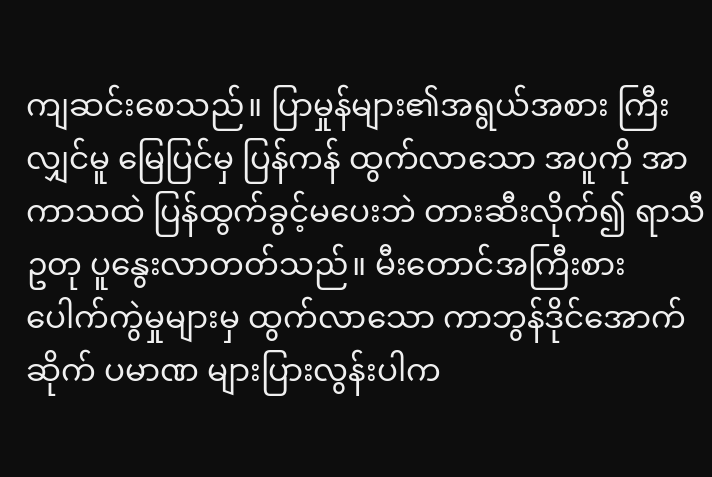ကျဆင်းစေသည်။ ပြာမှုန်များ၏အရွယ်အစား ကြီးလျှင်မူ မြေပြင်မှ ပြန်ကန် ထွက်လာသော အပူကို အာကာသထဲ ပြန်ထွက်ခွင့်မပေးဘဲ တားဆီးလိုက်၍ ရာသီဥတု ပူနွေးလာတတ်သည်။ မီးတောင်အကြီးစားပေါက်ကွဲမှုများမှ ထွက်လာသော ကာဘွန်ဒိုင်အောက်ဆိုက် ပမာဏ များပြားလွန်းပါက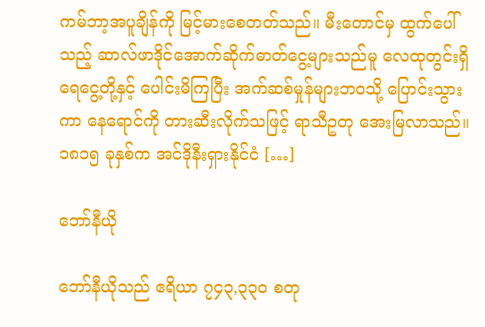ကမ်ဘာ့အပူချိန်ကို မြင့်မားစေတတ်သည်။ မီးတောင်မှ ထွက်ပေါ်သည့် ဆာလ်ဖာဒိုင်အောက်ဆိုက်ဓာတ်ငွေ့များသည်မူ လေထုတွင်းရှိ ရေငွေ့တို့နှင့် ပေါင်းမိကြပြီး အက်ဆစ်မှုန်များဘဝသို့ ပြောင်းသွားကာ နေရောင်ကို တားဆီးလိုက်သဖြင့် ရာသီဥတု အေးမြလာသည်။ ၁၈၁၅ ခုနှစ်က အင်ဒိုနီးရှားနိုင်ငံ […]

ဘော်နီယို

ဘော်နီယိုသည် ဧရိယာ ၇၄၃,၃၃၀ စတု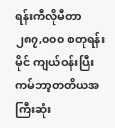ရန်းကီလိုမီတာ ၂၈၇,၀၀၀ စတုရန်းမိုင် ကျယ်ဝန်းပြီး ကမ်ဘာ့တတိယအကြီးဆုံး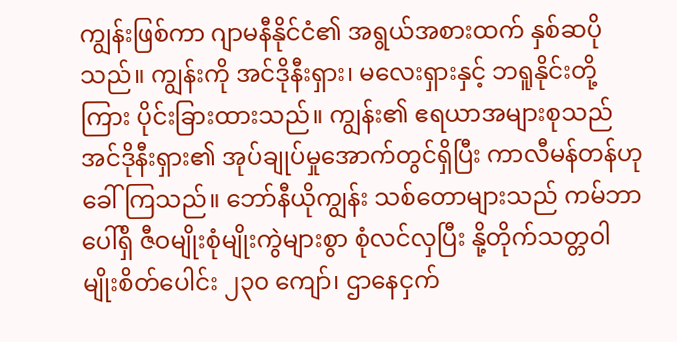ကျွန်းဖြစ်ကာ ဂျာမနီနိုင်ငံ၏ အရွယ်အစားထက် နှစ်ဆပိုသည်။ ကျွန်းကို အင်ဒိုနီးရှား၊ မလေးရှားနှင့် ဘရူနိုင်းတို့ကြား ပိုင်းခြားထားသည်။ ကျွန်း၏ ဧရယာအများစုသည် အင်ဒိုနီးရှား၏ အုပ်ချုပ်မှုအောက်တွင်ရှိပြီး ကာလီမန်တန်ဟု ခေါ်ကြသည်။ ဘော်နီယိုကျွန်း သစ်တောများသည် ကမ်ဘာပေါ်ရှိ ဇီဝမျိုးစုံမျိုးကွဲများစွာ စုံလင်လှပြီး နို့တိုက်သတ္တဝါမျိုးစိတ်ပေါင်း ၂၃၀ ကျော်၊ ဌာနေငှက်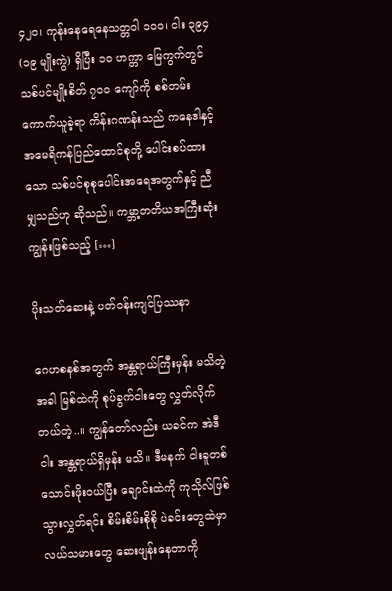၄၂၀၊ ကုန်းနေရေနေသတ္တဝါ ၁၀၀၊ ငါး ၃၉၄ (၁၉ မျိုးကွဲ) ရှိပြီး ၁၀ ဟက္တာ မြေကွက်တွင် သစ်ပင်မျိုးစိတ် ၇၀၀ ကျော်ကို စစ်တမ်းကောက်ယူခဲ့ရာ ကိန်းဂဏန်းသည် ကနေဒါနှင့် အမေရိကန်ပြည်ထောင်စုတို့ ပေါင်းစပ်ထားသော သစ်ပင်စုစုပေါင်းအရေအတွက်နှင့် ညီမျှသည်ဟု ဆိုသည်။ ကမ္ဘာ့တတိယအကြီးဆုံးကျွန်းဖြစ်သည့် […]

ပိုးသတ်ဆေးနဲ့ ပတ်ဝန်းကျင်ပြဿနာ

ဂေဟစနစ်အတွက် အန္တရာယ်ကြီးမှန်း မသိတဲ့အခါ မြစ်ထဲကို စုပ်ခွက်ငါးတွေ လွှတ်လိုက်တယ်တဲ့..။ ကျွန်တော်လည်း ယခင်က အဲဒီငါး အန္တရာယ်ရှိမှန်း မသိ။ ဒီမနက် ငါးခူတစ်သောင်းဖိုးဝယ်ပြီး ချောင်းထဲကို ကုသိုလ်ဖြစ် သွားလွှတ်ရင်း စိမ်းစိမ်းစိုစို ပဲခင်းတွေထဲမှာ လယ်သမားတွေ ဆေးဖျန်းနေတာကို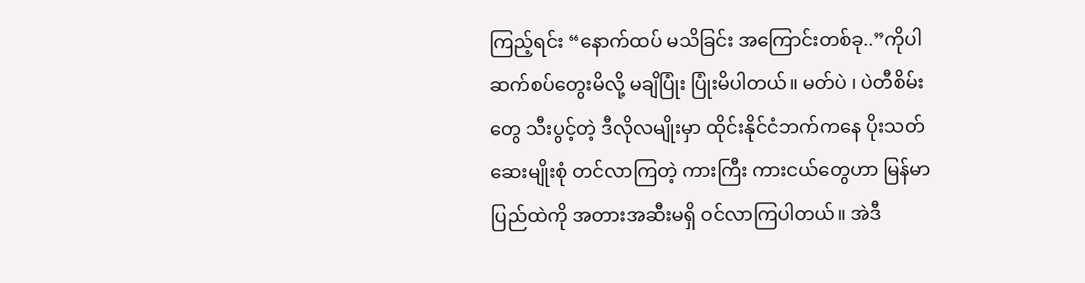ကြည့်ရင်း “နောက်ထပ် မသိခြင်း အကြောင်းတစ်ခု..”ကိုပါ ဆက်စပ်တွေးမိလို့ မချိပြုံး ပြုံးမိပါတယ်။ မတ်ပဲ ၊ ပဲတီစိမ်းတွေ သီးပွင့်တဲ့ ဒီလိုလမျိုးမှာ ထိုင်းနိုင်ငံဘက်ကနေ ပိုးသတ်ဆေးမျိုးစုံ တင်လာကြတဲ့ ကားကြီး ကားငယ်တွေဟာ မြန်မာပြည်ထဲကို အတားအဆီးမရှိ ဝင်လာကြပါတယ်။ အဲဒီ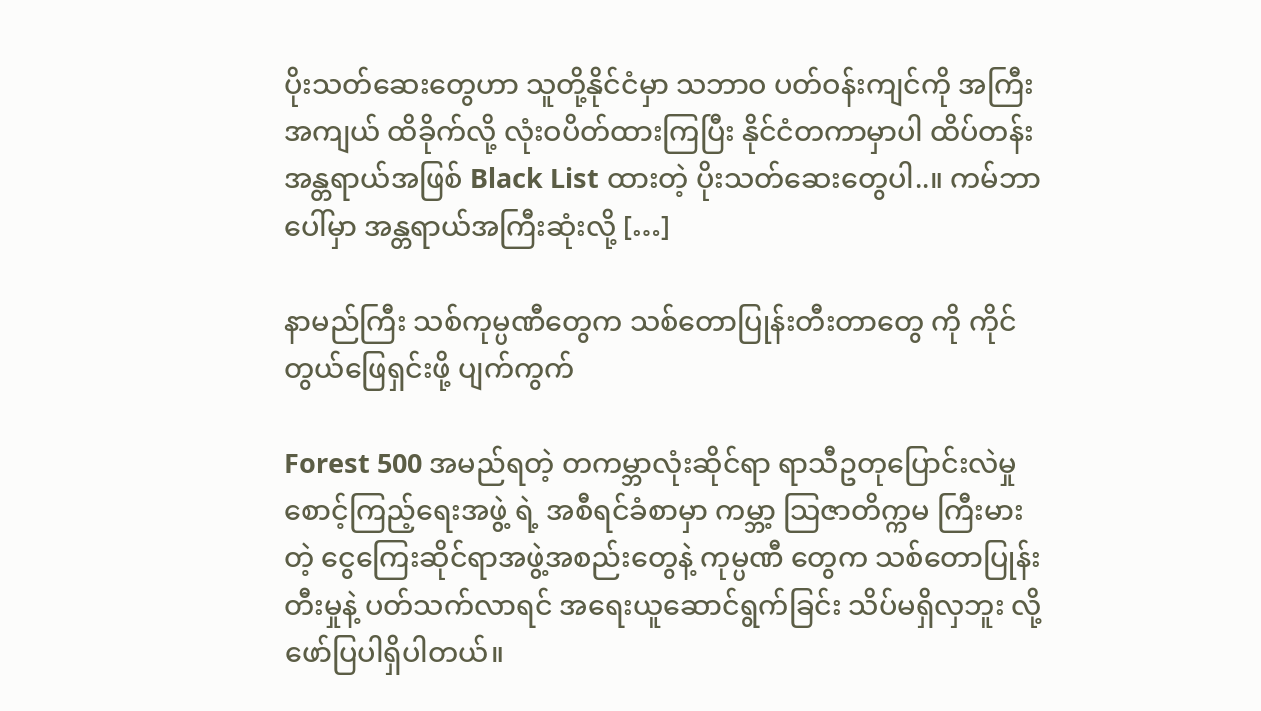ပိုးသတ်ဆေးတွေဟာ သူတို့နိုင်ငံမှာ သဘာဝ ပတ်ဝန်းကျင်ကို အကြီးအကျယ် ထိခိုက်လို့ လုံးဝပိတ်ထားကြပြီး နိုင်ငံတကာမှာပါ ထိပ်တန်းအန္တရာယ်အဖြစ် Black List ထားတဲ့ ပိုးသတ်ဆေးတွေပါ..။ ကမ်ဘာပေါ်မှာ အန္တရာယ်အကြီးဆုံးလို့ […]

နာမည်ကြီး သစ်ကုမ္ပဏီတွေက သစ်တောပြုန်းတီးတာတွေ ကို ကိုင်တွယ်ဖြေရှင်းဖို့ ပျက်ကွက်

Forest 500 အမည်ရတဲ့ တကမ္ဘာလုံးဆိုင်ရာ ရာသီဥတုပြောင်းလဲမှု စောင့်ကြည့်ရေးအဖွဲ့ ရဲ့ အစီရင်ခံစာမှာ ကမ္ဘာ့ သြဇာတိက္ကမ ကြီးမားတဲ့ ငွေကြေးဆိုင်ရာအဖွဲ့အစည်းတွေနဲ့ ကုမ္ပဏီ တွေက သစ်တောပြုန်းတီးမှုနဲ့ ပတ်သက်လာရင် အရေးယူဆောင်ရွက်ခြင်း သိပ်မရှိလှဘူး လို့ ဖော်ပြပါရှိပါတယ်။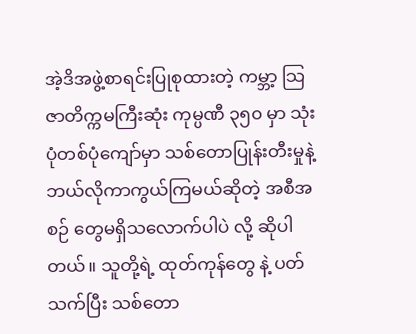အဲ့ဒိအဖွဲ့စာရင်းပြုစုထားတဲ့ ကမ္ဘာ့ သြဇာတိက္ကမကြီးဆုံး ကုမ္ပဏီ ၃၅၀ မှာ သုံးပုံတစ်ပုံကျော်မှာ သစ်တောပြုန်းတီးမှုနဲ့ ဘယ်လိုကာကွယ်ကြမယ်ဆိုတဲ့ အစီအစဉ် တွေမရှိသလောက်ပါပဲ လို့ ဆိုပါတယ်။ သူတို့ရဲ့ ထုတ်ကုန်တွေ နဲ့ ပတ်သက်ပြီး သစ်တော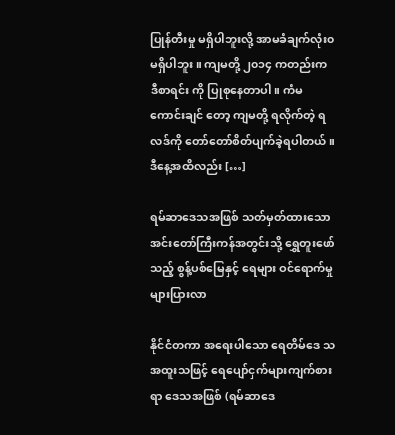ပြုန်တီးမှု မရှိပါဘူးလို့ အာမခံချက်လုံး၀ မရှိပါဘူး ။ ကျမတို့ ၂၀၁၄ ကတည်းက ဒီစာရင်း ကို ပြုစုနေတာပါ။ ကံမကောင်းချင် တော့ ကျမတို့ ရလိုက်တဲ့ ရလဒ်ကို တော်တော်စိတ်ပျက်ခဲ့ရပါတယ်။ ဒီနေ့အထိလည်း […]

ရမ်ဆာဒေသအဖြစ် သတ်မှတ်ထားသော အင်းတော်ကြီးကန်အတွင်းသို့ ရွှေတူးဖော်သည့် စွန့်ပစ်မြေနှင့် ရေများ ဝင်ရောက်မှု များပြားလာ

နိုင်ငံတကာ အရေးပါသော ရေတိမ်ဒေ သ အထူးသဖြင့် ရေပျော်ငှက်များကျက်စားရာ ဒေသအဖြစ် (ရမ်ဆာဒေ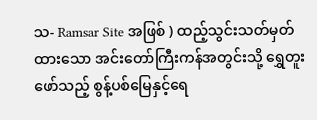သ- Ramsar Site အဖြစ် ) ထည့်သွင်းသတ်မှတ်ထားသော အင်းတော်ကြီးကန်အတွင်းသို့ ရွှေတူးဖော်သည့် စွန့်ပစ်မြေနှင့်ရေ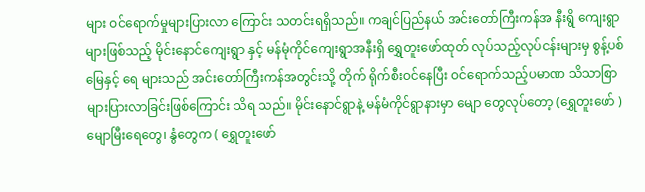များ ဝင်ရောက်မှုများပြားလာ ကြောင်း သတင်းရရှိသည်။ ကချင်ပြည်နယ် အင်းတော်ကြီးကန်အ နီးရွိ ကျေးရွာများဖြစ်သည့် မိုင်းနောင်ကျေးရွာ နှင့် မန်မုံကိုင်ကျေးရွာအနီးရှိ ရွှေတူးဖော်ထုတ် လုပ်သည့်လုပ်ငန်းများမှ စွန့်ပစ်မြေနှင့် ရေ များသည် အင်းတော်ကြီးကန်အတွင်းသို့ တိုက် ရိုက်စီးဝင်နေပြီး ဝင်ရောက်သည့်ပမာဏ သိသာစြာ များပြားလာခြင်းဖြစ်ကြောင်း သိရ သည်။ မိုင်းနောင်ရွာနဲ့ မန်မံကိုင်ရွာနားမှာ မျော တွေလုပ်တော့ (ရွှေတူးဖော် ) မျောမြီးရေတွေ၊ နွံတွေက ( ရွှေတူးဖော်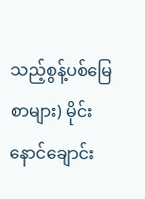သည့်စွန့်ပစ်မြေစာများ) မိုင်းနောင်ချောင်း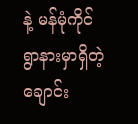နဲ့ မန်မုံကိုင်ရွာနားမှာရှိတဲ့ ချောင်း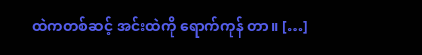ထဲကတစ်ဆင့် အင်းထဲကို ရောက်ကုန် တာ။ […]